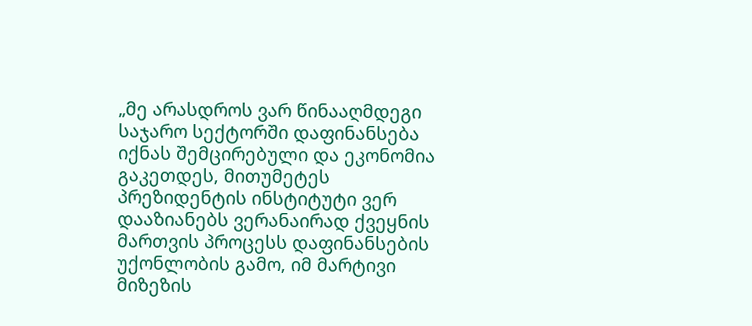„მე არასდროს ვარ წინააღმდეგი საჯარო სექტორში დაფინანსება იქნას შემცირებული და ეკონომია გაკეთდეს, მითუმეტეს პრეზიდენტის ინსტიტუტი ვერ დააზიანებს ვერანაირად ქვეყნის მართვის პროცესს დაფინანსების უქონლობის გამო, იმ მარტივი მიზეზის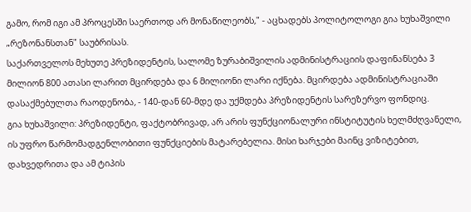გამო, რომ იგი ამ პროცესში საერთოდ არ მონაწილეობს," - აცხადებს პოლიტოლოგი გია ხუხაშვილი „რეზონანსთან" საუბრისას.
საქართველოს მეხუთე პრეზიდენტის, სალომე ზურაბიშვილის ადმინისტრაციის დაფინანსება 3 მილიონ 800 ათასი ლარით მცირდება და 6 მილიონი ლარი იქნება. მცირდება ადმინისტრაციაში დასაქმებულთა რაოდენობა, - 140-დან 60-მდე და უქმდება პრეზიდენტის სარეზერვო ფონდიც.
გია ხუხაშვილი: პრეზიდენტი, ფაქტობრივად, არ არის ფუნქციონალური ინსტიტუტის ხელმძღვანელი, ის უფრო წარმომადგენლობითი ფუნქციების მატარებელია. მისი ხარჯები მაინც ვიზიტებით, დახვედრითა და ამ ტიპის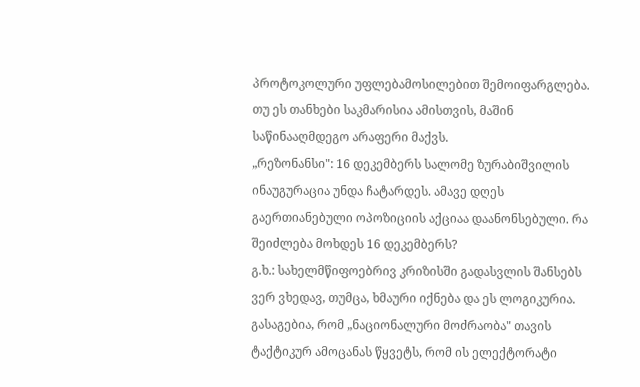პროტოკოლური უფლებამოსილებით შემოიფარგლება. თუ ეს თანხები საკმარისია ამისთვის, მაშინ საწინააღმდეგო არაფერი მაქვს.
„რეზონანსი": 16 დეკემბერს სალომე ზურაბიშვილის ინაუგურაცია უნდა ჩატარდეს. ამავე დღეს გაერთიანებული ოპოზიციის აქციაა დაანონსებული. რა შეიძლება მოხდეს 16 დეკემბერს?
გ.ხ.: სახელმწიფოებრივ კრიზისში გადასვლის შანსებს ვერ ვხედავ, თუმცა, ხმაური იქნება და ეს ლოგიკურია. გასაგებია, რომ „ნაციონალური მოძრაობა" თავის ტაქტიკურ ამოცანას წყვეტს, რომ ის ელექტორატი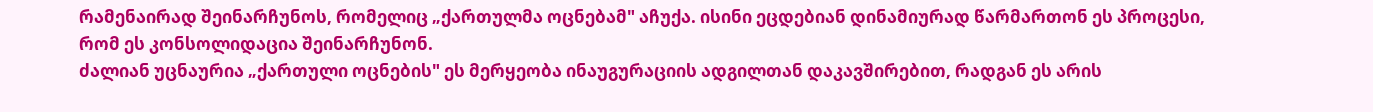რამენაირად შეინარჩუნოს, რომელიც „ქართულმა ოცნებამ" აჩუქა. ისინი ეცდებიან დინამიურად წარმართონ ეს პროცესი, რომ ეს კონსოლიდაცია შეინარჩუნონ.
ძალიან უცნაურია „ქართული ოცნების" ეს მერყეობა ინაუგურაციის ადგილთან დაკავშირებით, რადგან ეს არის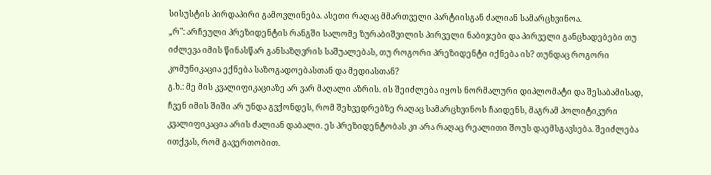სისუსტის პირდაპირი გამოვლინება. ასეთი რაღაც მმართველი პარტიისგან ძალიან სამარცხვინოა.
„რ": არჩეული პრეზიდენტის რანგში სალომე ზურაბიშვილის პირველი ნაბიჯები და პირველი განცხადებები თუ იძლევა იმის წინასწარ განსაზღვრის საშუალებას, თუ როგორი პრეზიდენტი იქნება ის? თუნდაც როგორი კომუნიკაცია ექნება საზოგადოებასთან და მედიასთან?
გ.ხ.: მე მის კვალიფიკაციაზე არ ვარ მაღალი აზრის. ის შეიძლება იყოს ნორმალური დიპლომატი და შესაბამისად, ჩვენ იმის შიში არ უნდა გვქონდეს, რომ შეხვედრებზე რაღაც სამარცხვინოს ჩაიდენს, მაგრამ პოლიტიკური კვალიფიკაცია არის ძალიან დაბალი. ეს პრეზიდენტობას კი არა რაღაც რეალითი შოუს დაემსგავსება. შეიძლება ითქვას, რომ გავერთობით.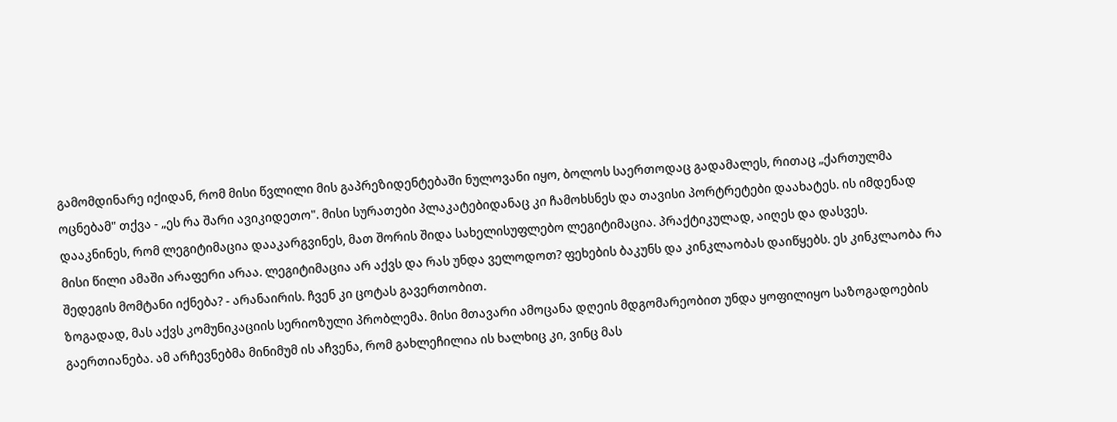გამომდინარე იქიდან, რომ მისი წვლილი მის გაპრეზიდენტებაში ნულოვანი იყო, ბოლოს საერთოდაც გადამალეს, რითაც „ქართულმა ოცნებამ" თქვა - „ეს რა შარი ავიკიდეთო". მისი სურათები პლაკატებიდანაც კი ჩამოხსნეს და თავისი პორტრეტები დაახატეს. ის იმდენად დააკნინეს, რომ ლეგიტიმაცია დააკარგვინეს, მათ შორის შიდა სახელისუფლებო ლეგიტიმაცია. პრაქტიკულად, აიღეს და დასვეს.
მისი წილი ამაში არაფერი არაა. ლეგიტიმაცია არ აქვს და რას უნდა ველოდოთ? ფეხების ბაკუნს და კინკლაობას დაიწყებს. ეს კინკლაობა რა შედეგის მომტანი იქნება? - არანაირის. ჩვენ კი ცოტას გავერთობით.
ზოგადად, მას აქვს კომუნიკაციის სერიოზული პრობლემა. მისი მთავარი ამოცანა დღეის მდგომარეობით უნდა ყოფილიყო საზოგადოების გაერთიანება. ამ არჩევნებმა მინიმუმ ის აჩვენა, რომ გახლეჩილია ის ხალხიც კი, ვინც მას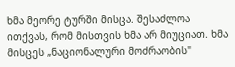ხმა მეორე ტურში მისცა. შესაძლოა ითქვას, რომ მისთვის ხმა არ მიუციათ. ხმა მისცეს „ნაციონალური მოძრაობის"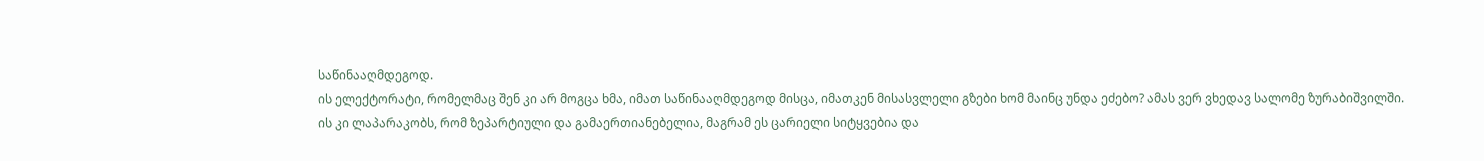საწინააღმდეგოდ.
ის ელექტორატი, რომელმაც შენ კი არ მოგცა ხმა, იმათ საწინააღმდეგოდ მისცა, იმათკენ მისასვლელი გზები ხომ მაინც უნდა ეძებო? ამას ვერ ვხედავ სალომე ზურაბიშვილში. ის კი ლაპარაკობს, რომ ზეპარტიული და გამაერთიანებელია, მაგრამ ეს ცარიელი სიტყვებია და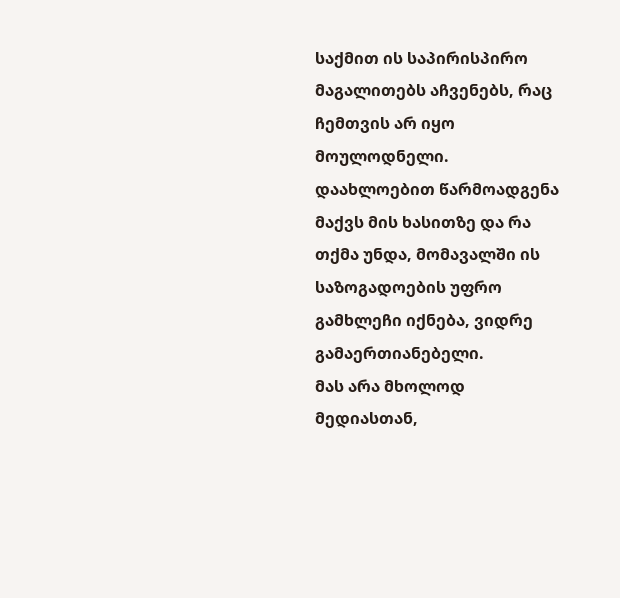საქმით ის საპირისპირო მაგალითებს აჩვენებს, რაც ჩემთვის არ იყო მოულოდნელი.
დაახლოებით წარმოადგენა მაქვს მის ხასითზე და რა თქმა უნდა, მომავალში ის საზოგადოების უფრო გამხლეჩი იქნება, ვიდრე გამაერთიანებელი.
მას არა მხოლოდ მედიასთან,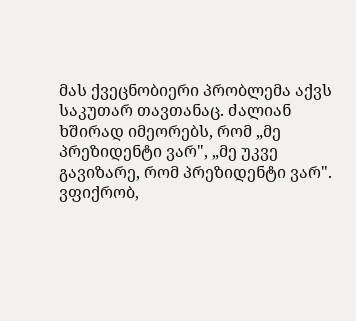მას ქვეცნობიერი პრობლემა აქვს საკუთარ თავთანაც. ძალიან ხშირად იმეორებს, რომ „მე პრეზიდენტი ვარ", „მე უკვე გავიზარე, რომ პრეზიდენტი ვარ". ვფიქრობ,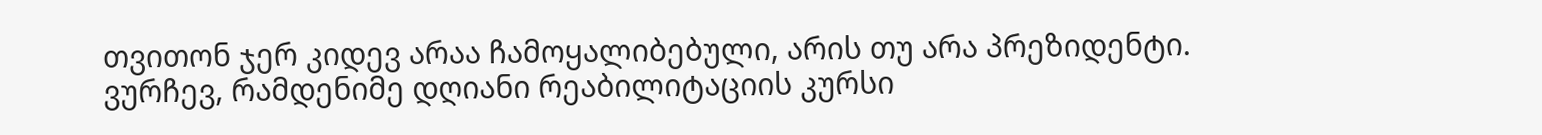თვითონ ჯერ კიდევ არაა ჩამოყალიბებული, არის თუ არა პრეზიდენტი.
ვურჩევ, რამდენიმე დღიანი რეაბილიტაციის კურსი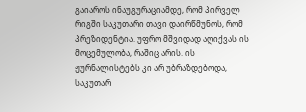გაიაროს ინაუგურაციამდე, რომ პირველ რიგში საკუთარი თავი დაირწმუნოს, რომ პრეზიდენტია. უფრო მშვიდად აღიქვას ის მოცემულობა, რაშიც არის. ის ჟურნალისტებს კი არ უბრაზდებოდა, საკუთარ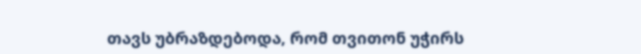თავს უბრაზდებოდა, რომ თვითონ უჭირს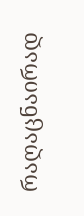რაღაცნაირად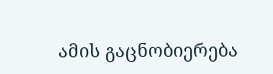ამის გაცნობიერება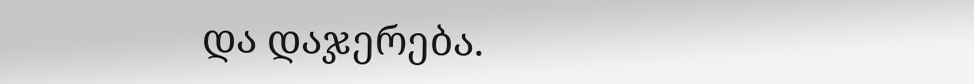და დაჯერება.